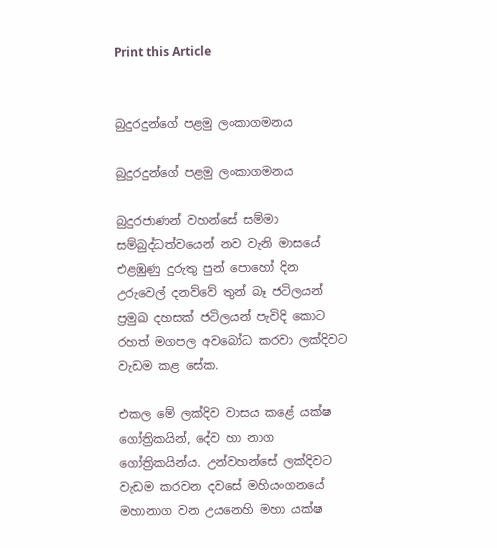Print this Article


බුදුරදුන්ගේ පළමු ලංකාගමනය

බුදුරදුන්ගේ පළමු ලංකාගමනය

බුදුරජාණන් වහන්සේ සම්මා සම්බුද්ධත්වයෙන් නව වැනි මාසයේ එළඹුණු දුරුතු පුන් පොහෝ දින උරුවෙල් දනව්වේ තුන් බෑ ජටිලයන් ප්‍රමුඛ දහසක් ජටිලයන් පැවිදි කොට රහත් මගපල අවබෝධ කරවා ලක්දිවට වැඩම කළ සේක.

එකල මේ ලක්දිව වාසය කළේ යක්ෂ ගෝත්‍රිකයින්, දේව හා නාග ගෝත්‍රිකයින්ය. උන්වහන්සේ ලක්දිවට වැඩම කරවන දවසේ මහියංගනයේ මහානාග වන උයනෙහි මහා යක්ෂ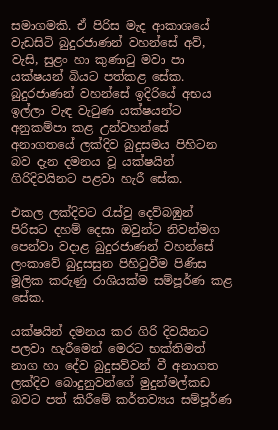සමාගමකි. ඒ පිරිස මැද ආකාශයේ වැඩසිටි බුදුරජාණන් වහන්සේ අව්, වැසි, සුළං හා කුණාටු මවා පා යක්ෂයන් බියට පත්කළ සේක. බුදුරජාණන් වහන්සේ ඉදිරියේ අභය ඉල්ලා වැඳ වැටුණ යක්ෂයන්ට අනුකම්පා කළ උන්වහන්සේ අනාගතයේ ලක්දිව බුදුසමය පිහිටන බව දැන දමනය වූ යක්ෂයින් ගිරිදිවයිනට පළවා හැරී සේක.

එකල ලක්දිවට රැස්වු දෙව්බඹුන් පිරිසට දහම් දෙසා ඔවුන්ට නිවන්මග පෙන්වා වදාළ බුදුරජාණන් වහන්සේ ලංකාවේ බුදුසසුන පිහිටුවීම පිණිස මූලික කරුණු රාශියක්ම සම්පූර්ණ කළ සේක.

යක්ෂයින් දමනය කර ගිරි දිවයිනට පලවා හැරීමෙන් මෙරට භක්තිමත් නාග හා දේව බුදුසව්වන් වී අනාගත ලක්දිව බොදුනුවන්ගේ මුදුන්මල්කඩ බවට පත් කිරීමේ කර්තව්‍යය සම්පූර්ණ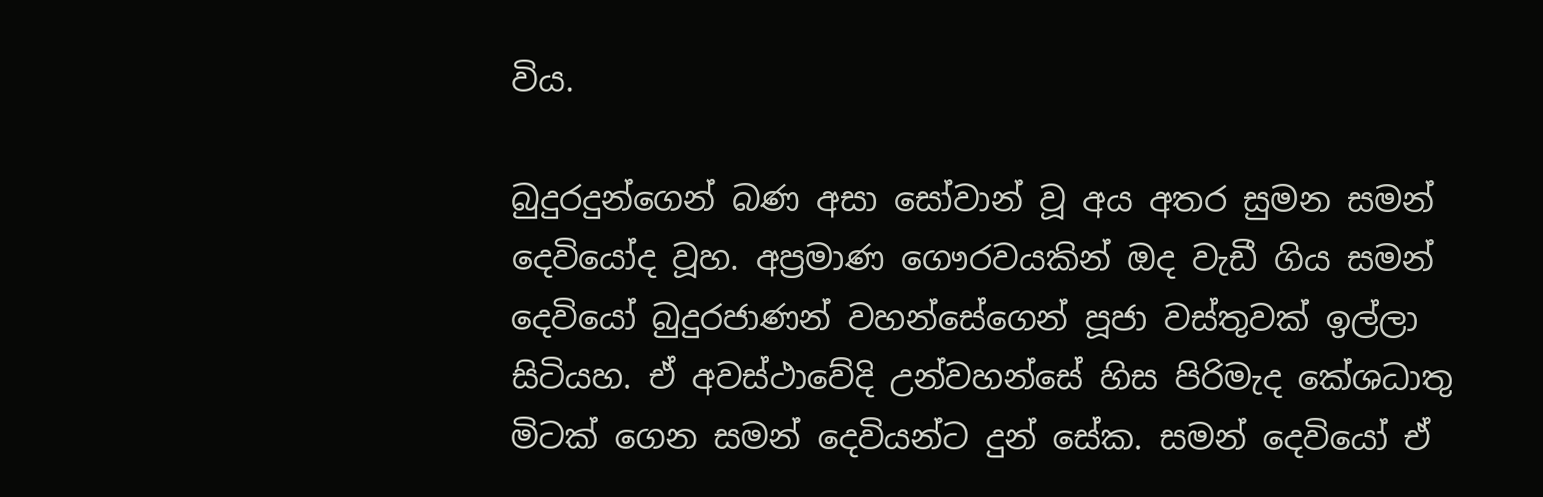විය.

බුදුරදුන්ගෙන් බණ අසා සෝවාන් වූ අය අතර සුමන සමන් දෙවියෝද වූහ. අප්‍රමාණ ගෞරවයකින් ඔද වැඩී ගිය සමන් දෙවියෝ බුදුරජාණන් වහන්සේගෙන් පූජා වස්තුවක් ඉල්ලා සිටියහ. ඒ අවස්ථාවේදි උන්වහන්සේ හිස පිරිමැද කේශධාතු මිටක් ගෙන සමන් දෙවියන්ට දුන් සේක. සමන් දෙවියෝ ඒ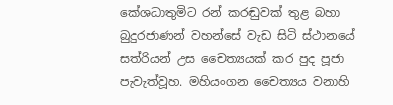කේශධාතුමිට රන් කරඬුවක් තුළ බහා බුදුරජාණන් වහන්සේ වැඩ සිටි ස්ථානයේ සත්රියන් උස චෛත්‍යයක් කර පුද පූජා පැවැත්වූහ. මහියංගන චෛත්‍යය වනාහි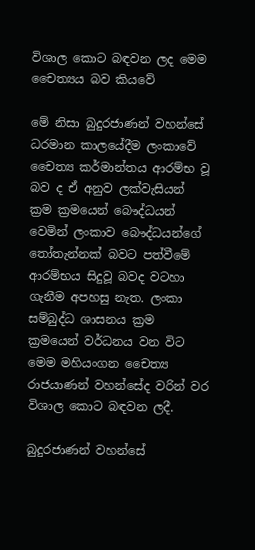විශාල කොට බඳවන ලද මෙම චෛත්‍යය බව කියවේ

මේ නිසා බුදුරජාණන් වහන්සේ ධරමාන කාලයේදීම ලංකාවේ චෛත්‍ය කර්මාන්තය ආරම්භ වූ බව ද ඒ අනුව ලක්වැසියන් ක්‍රම ක්‍රමයෙන් බෞද්ධයන් වෙමින් ලංකාව බෞද්ධයන්ගේ තෝතැන්නක් බවට පත්වීමේ ආරම්භය සිදුවූ බවද වටහා ගැනීම අපහසු නැත. ලංකා සම්බුද්ධ ශාසනය ක්‍රම ක්‍රමයෙන් වර්ධනය වන විට මෙම මහියංගන චෛත්‍ය රාජයාණන් වහන්සේද වරින් වර විශාල කොට බඳවන ලදී.

බුදුරජාණන් වහන්සේ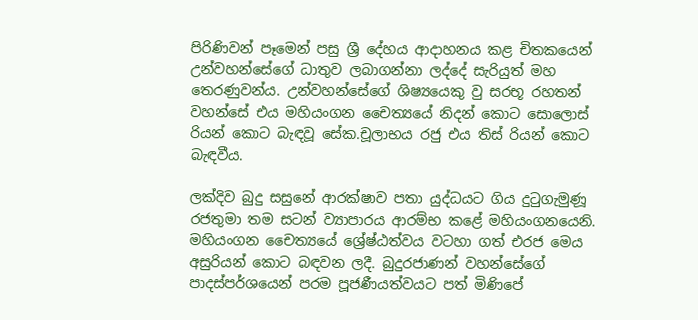පිරිණිවන් පෑමෙන් පසු ශ්‍රී දේහය ආදාහනය කළ චිතකයෙන් උන්වහන්සේගේ ධාතුව ලබාගන්නා ලද්දේ සැරියුත් මහ තෙරණුවන්ය. උන්වහන්සේගේ ශිෂ්‍යයෙකු වු සරභූ රහතන් වහන්සේ එය මහියංගන චෛත්‍යයේ නිදන් කොට සොලොස් රියන් කොට බැඳවූ සේක.චූලාභය රජු එය තිස් රියන් කොට බැඳවීය.

ලක්දිව බුදු සසුනේ ආරක්ෂාව පතා යුද්ධයට ගිය දුටුගැමුණූ රජතුමා තම සටන් ව්‍යාපාරය ආරම්භ කළේ මහියංගනයෙනි. මහියංගන චෛත්‍යයේ ශ්‍රේෂ්ඨත්වය වටහා ගත් එරජ මෙය අසුරියන් කොට බඳවන ලදී. බුදුරජාණන් වහන්සේගේ පාදස්පර්ශයෙන් පරම පූජණීයත්වයට පත් මිණිපේ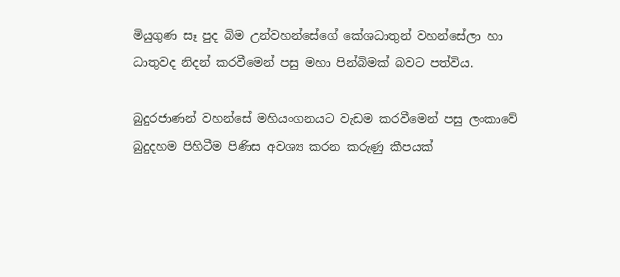මියුගුණ සෑ පුද බිම උන්වහන්සේගේ කේශධාතුන් වහන්සේලා හා ධාතුවද නිදන් කරවීමෙන් පසු මහා පින්බිමක් බවට පත්විය.

බුදුරජාණන් වහන්සේ මහියංගනයට වැඩම කරවීමෙන් පසු ලංකාවේ බුදුදහම පිහිටීම පිණිස අවශ්‍ය කරන කරුණු කීපයක්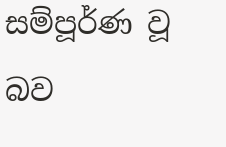සම්පූර්ණ වූ බව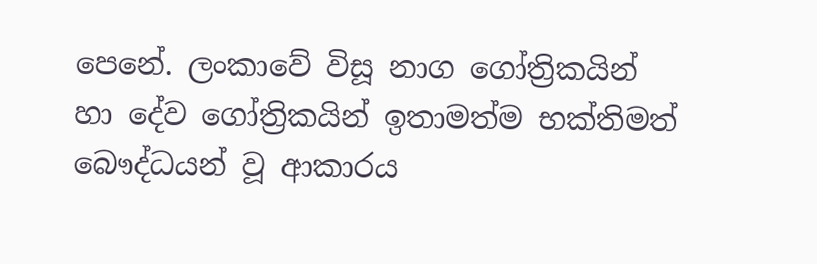පෙනේ. ලංකාවේ විසූ නාග ගෝත්‍රිකයින් හා දේව ගෝත්‍රිකයින් ඉතාමත්ම භක්තිමත් බෞද්ධයන් වූ ආකාරය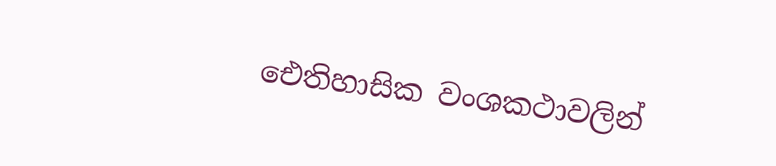ඓතිහාසික වංශකථාවලින්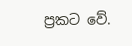ප්‍රකට වේ.